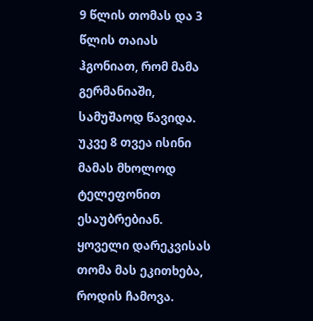9 წლის თომას და 3 წლის თაიას ჰგონიათ, რომ მამა გერმანიაში, სამუშაოდ წავიდა. უკვე 8 თვეა ისინი მამას მხოლოდ ტელეფონით ესაუბრებიან. ყოველი დარეკვისას თომა მას ეკითხება, როდის ჩამოვა.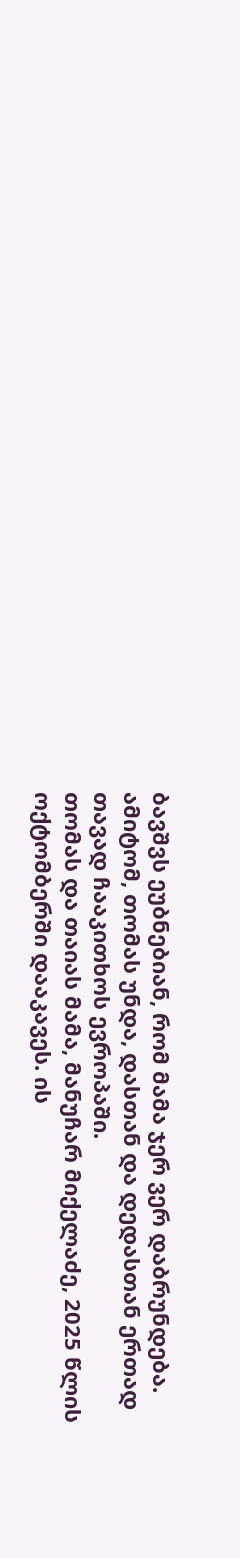ბავშვს ეუბნებიან, რომ მამა ჯერ ვერ დაბრუნდება. ამიტომ, თომას უნდა, დასთან და დედასთან ერთად თავად ჩააკითხოს ევროპაში.
თომას და თაიას მამა, მანუჩარ მიქელაძე, 2025 წლის ოქტომბერში დააკავეს. ის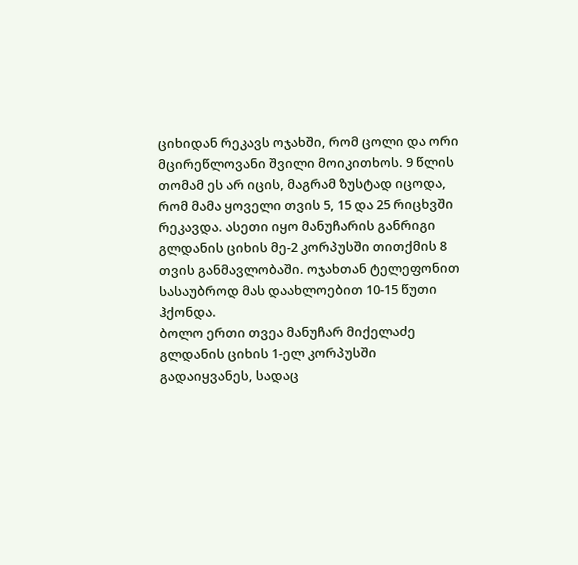ციხიდან რეკავს ოჯახში, რომ ცოლი და ორი მცირეწლოვანი შვილი მოიკითხოს. 9 წლის თომამ ეს არ იცის, მაგრამ ზუსტად იცოდა, რომ მამა ყოველი თვის 5, 15 და 25 რიცხვში რეკავდა. ასეთი იყო მანუჩარის განრიგი გლდანის ციხის მე-2 კორპუსში თითქმის 8 თვის განმავლობაში. ოჯახთან ტელეფონით სასაუბროდ მას დაახლოებით 10-15 წუთი ჰქონდა.
ბოლო ერთი თვეა მანუჩარ მიქელაძე გლდანის ციხის 1-ელ კორპუსში გადაიყვანეს, სადაც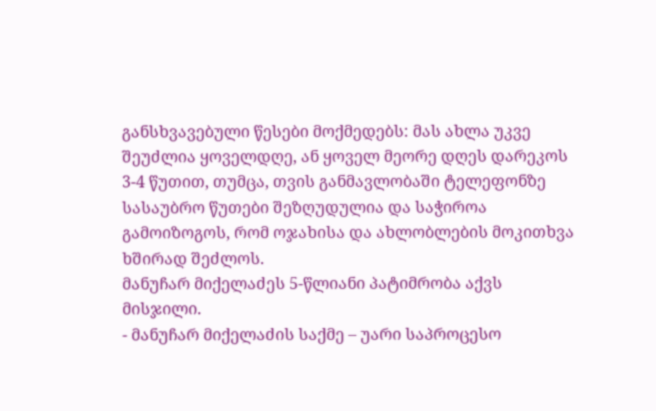განსხვავებული წესები მოქმედებს: მას ახლა უკვე შეუძლია ყოველდღე, ან ყოველ მეორე დღეს დარეკოს 3-4 წუთით, თუმცა, თვის განმავლობაში ტელეფონზე სასაუბრო წუთები შეზღუდულია და საჭიროა გამოიზოგოს, რომ ოჯახისა და ახლობლების მოკითხვა ხშირად შეძლოს.
მანუჩარ მიქელაძეს 5-წლიანი პატიმრობა აქვს მისჯილი.
- მანუჩარ მიქელაძის საქმე – უარი საპროცესო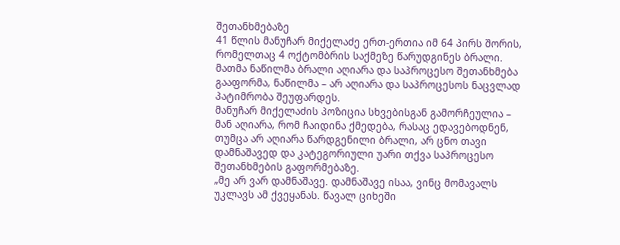შეთანხმებაზე
41 წლის მანუჩარ მიქელაძე ერთ-ერთია იმ 64 პირს შორის, რომელთაც 4 ოქტომბრის საქმეზე წარუდგინეს ბრალი. მათმა ნაწილმა ბრალი აღიარა და საპროცესო შეთანხმება გააფორმა, ნაწილმა – არ აღიარა და საპროცესოს ნაცვლად პატიმრობა შეუფარდეს.
მანუჩარ მიქელაძის პოზიცია სხვებისგან გამორჩეულია – მან აღიარა, რომ ჩაიდინა ქმედება, რასაც ედავებოდნენ, თუმცა არ აღიარა წარდგენილი ბრალი, არ ცნო თავი დამნაშავედ და კატეგორიული უარი თქვა საპროცესო შეთანხმების გაფორმებაზე.
„მე არ ვარ დამნაშავე. დამნაშავე ისაა, ვინც მომავალს უკლავს ამ ქვეყანას. წავალ ციხეში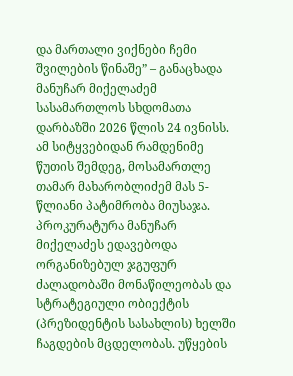და მართალი ვიქნები ჩემი შვილების წინაშე” – განაცხადა მანუჩარ მიქელაძემ სასამართლოს სხდომათა დარბაზში 2026 წლის 24 ივნისს.
ამ სიტყვებიდან რამდენიმე წუთის შემდეგ, მოსამართლე თამარ მახარობლიძემ მას 5-წლიანი პატიმრობა მიუსაჯა.
პროკურატურა მანუჩარ მიქელაძეს ედავებოდა ორგანიზებულ ჯგუფურ ძალადობაში მონაწილეობას და სტრატეგიული ობიექტის (პრეზიდენტის სასახლის) ხელში ჩაგდების მცდელობას. უწყების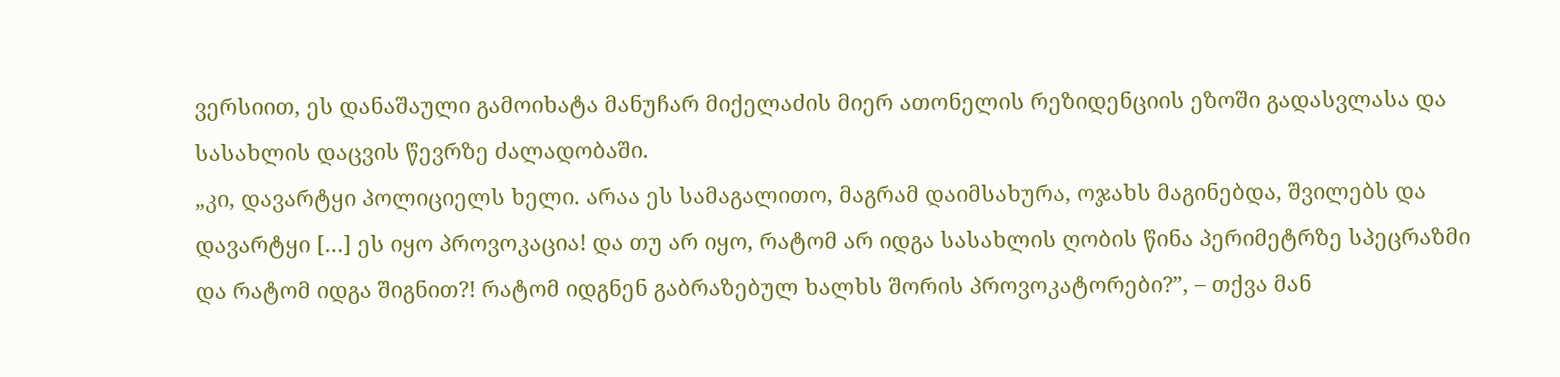ვერსიით, ეს დანაშაული გამოიხატა მანუჩარ მიქელაძის მიერ ათონელის რეზიდენციის ეზოში გადასვლასა და სასახლის დაცვის წევრზე ძალადობაში.
„კი, დავარტყი პოლიციელს ხელი. არაა ეს სამაგალითო, მაგრამ დაიმსახურა, ოჯახს მაგინებდა, შვილებს და დავარტყი […] ეს იყო პროვოკაცია! და თუ არ იყო, რატომ არ იდგა სასახლის ღობის წინა პერიმეტრზე სპეცრაზმი და რატომ იდგა შიგნით?! რატომ იდგნენ გაბრაზებულ ხალხს შორის პროვოკატორები?”, – თქვა მან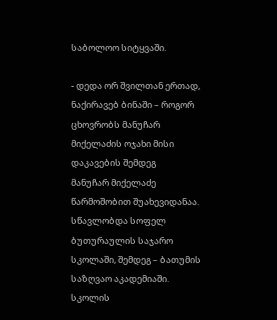საბოლოო სიტყვაში.

- დედა ორ შვილთან ერთად, ნაქირავებ ბინაში – როგორ ცხოვრობს მანუჩარ მიქელაძის ოჯახი მისი დაკავების შემდეგ
მანუჩარ მიქელაძე წარმოშობით შუახევიდანაა. სწავლობდა სოფელ ბუთურაულის საჯარო სკოლაში, შემდეგ – ბათუმის საზღვაო აკადემიაში. სკოლის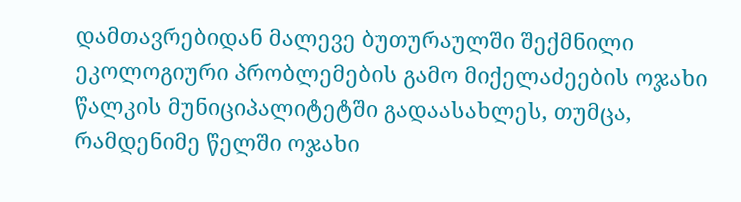დამთავრებიდან მალევე ბუთურაულში შექმნილი ეკოლოგიური პრობლემების გამო მიქელაძეების ოჯახი წალკის მუნიციპალიტეტში გადაასახლეს, თუმცა, რამდენიმე წელში ოჯახი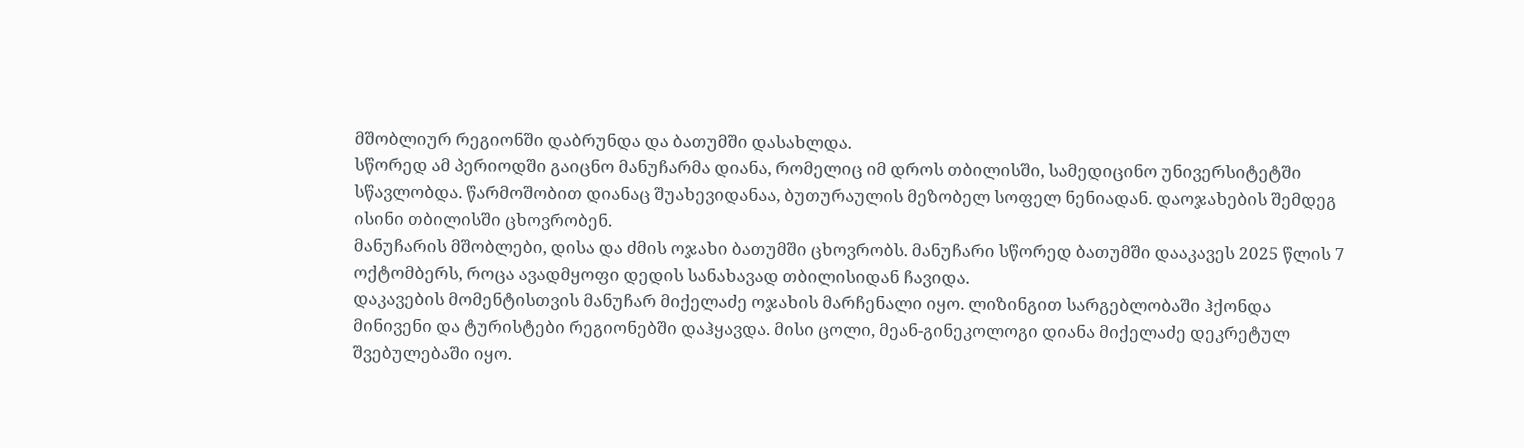მშობლიურ რეგიონში დაბრუნდა და ბათუმში დასახლდა.
სწორედ ამ პერიოდში გაიცნო მანუჩარმა დიანა, რომელიც იმ დროს თბილისში, სამედიცინო უნივერსიტეტში სწავლობდა. წარმოშობით დიანაც შუახევიდანაა, ბუთურაულის მეზობელ სოფელ ნენიადან. დაოჯახების შემდეგ ისინი თბილისში ცხოვრობენ.
მანუჩარის მშობლები, დისა და ძმის ოჯახი ბათუმში ცხოვრობს. მანუჩარი სწორედ ბათუმში დააკავეს 2025 წლის 7 ოქტომბერს, როცა ავადმყოფი დედის სანახავად თბილისიდან ჩავიდა.
დაკავების მომენტისთვის მანუჩარ მიქელაძე ოჯახის მარჩენალი იყო. ლიზინგით სარგებლობაში ჰქონდა მინივენი და ტურისტები რეგიონებში დაჰყავდა. მისი ცოლი, მეან-გინეკოლოგი დიანა მიქელაძე დეკრეტულ შვებულებაში იყო.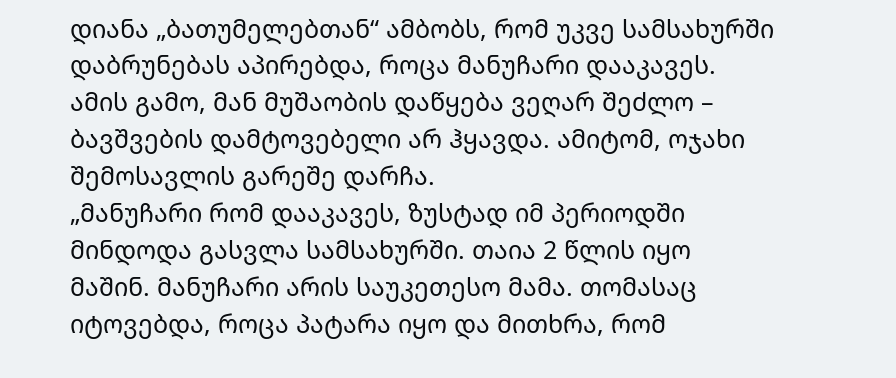დიანა „ბათუმელებთან“ ამბობს, რომ უკვე სამსახურში დაბრუნებას აპირებდა, როცა მანუჩარი დააკავეს. ამის გამო, მან მუშაობის დაწყება ვეღარ შეძლო – ბავშვების დამტოვებელი არ ჰყავდა. ამიტომ, ოჯახი შემოსავლის გარეშე დარჩა.
„მანუჩარი რომ დააკავეს, ზუსტად იმ პერიოდში მინდოდა გასვლა სამსახურში. თაია 2 წლის იყო მაშინ. მანუჩარი არის საუკეთესო მამა. თომასაც იტოვებდა, როცა პატარა იყო და მითხრა, რომ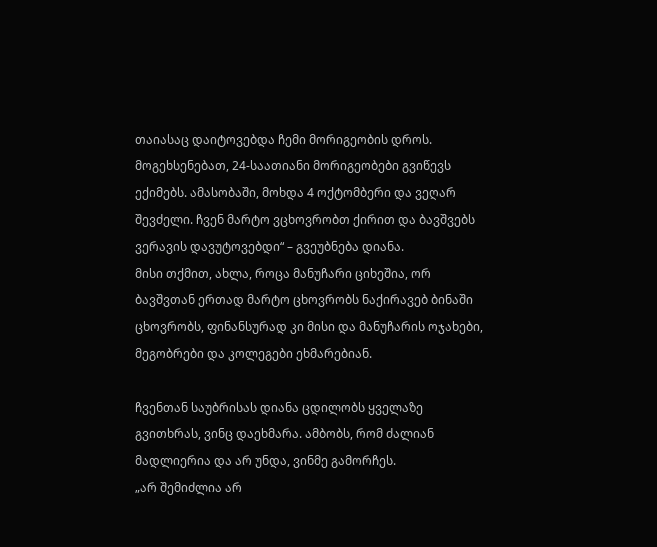თაიასაც დაიტოვებდა ჩემი მორიგეობის დროს. მოგეხსენებათ, 24-საათიანი მორიგეობები გვიწევს ექიმებს. ამასობაში, მოხდა 4 ოქტომბერი და ვეღარ შევძელი. ჩვენ მარტო ვცხოვრობთ ქირით და ბავშვებს ვერავის დავუტოვებდი“ – გვეუბნება დიანა.
მისი თქმით, ახლა, როცა მანუჩარი ციხეშია, ორ ბავშვთან ერთად მარტო ცხოვრობს ნაქირავებ ბინაში ცხოვრობს, ფინანსურად კი მისი და მანუჩარის ოჯახები, მეგობრები და კოლეგები ეხმარებიან.

ჩვენთან საუბრისას დიანა ცდილობს ყველაზე გვითხრას, ვინც დაეხმარა. ამბობს, რომ ძალიან მადლიერია და არ უნდა, ვინმე გამორჩეს.
„არ შემიძლია არ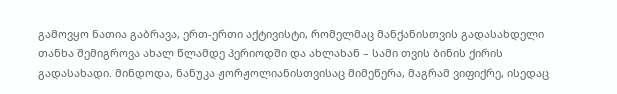გამოვყო ნათია გაბრავა, ერთ-ერთი აქტივისტი, რომელმაც მანქანისთვის გადასახდელი თანხა შემიგროვა ახალ წლამდე პერიოდში და ახლახან – სამი თვის ბინის ქირის გადასახადი. მინდოდა, ნანუკა ჟორჟოლიანისთვისაც მიმეწერა, მაგრამ ვიფიქრე, ისედაც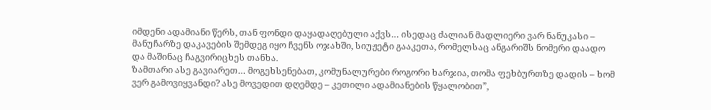იმდენი ადამიანი წერს, თან ფონდი დაყადაღებული აქვს… ისედაც ძალიან მადლიერი ვარ ნანუკასი – მანუჩარზე დაკავების შემდეგ იყო ჩვენს ოჯახში, სიუჟეტი გააკეთა, რომელსაც ანგარიშს ნომერი დაადო და მაშინაც ჩაგვირიცხეს თანხა.
ზამთარი ასე გავიარეთ… მოგეხსენებათ, კომუნალურები როგორი ხარჯია, თომა ფეხბურთზე დადის – ხომ ვერ გამოვიყვანდი? ასე მოვედით დღემდე – კეთილი ადამიანების წყალობით”,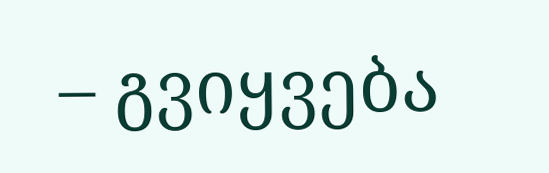– გვიყვება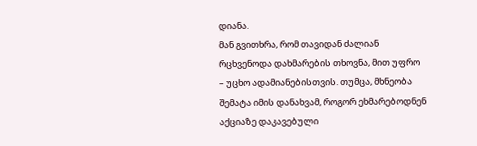დიანა.
მან გვითხრა, რომ თავიდან ძალიან რცხვენოდა დახმარების თხოვნა, მით უფრო – უცხო ადამიანებისთვის. თუმცა, მხნეობა შემატა იმის დანახვამ, როგორ ეხმარებოდნენ აქციაზე დაკავებული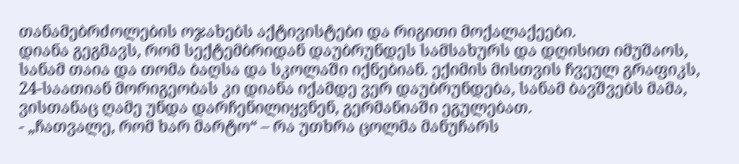თანამებრძოლების ოჯახებს აქტივისტები და რიგითი მოქალაქეები.
დიანა გეგმავს, რომ სექტემბრიდან დაუბრუნდეს სამსახურს და დღისით იმუშაოს, სანამ თაია და თომა ბაღსა და სკოლაში იქნებიან. ექიმის მისთვის ჩვეულ გრაფიკს, 24-საათიან მორიგეობას კი დიანა იქამდე ვერ დაუბრუნდება, სანამ ბავშვებს მამა, ვისთანაც ღამე უნდა დარჩენილიყვნენ, გერმანიაში ეგულებათ.
- „ჩათვალე, რომ ხარ მარტო“ – რა უთხრა ცოლმა მანუჩარს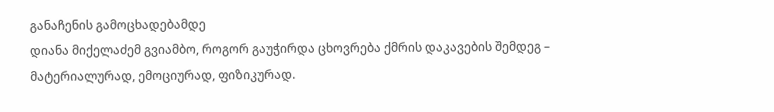განაჩენის გამოცხადებამდე
დიანა მიქელაძემ გვიამბო, როგორ გაუჭირდა ცხოვრება ქმრის დაკავების შემდეგ – მატერიალურად, ემოციურად, ფიზიკურად.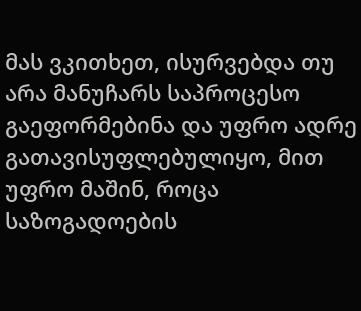მას ვკითხეთ, ისურვებდა თუ არა მანუჩარს საპროცესო გაეფორმებინა და უფრო ადრე გათავისუფლებულიყო, მით უფრო მაშინ, როცა საზოგადოების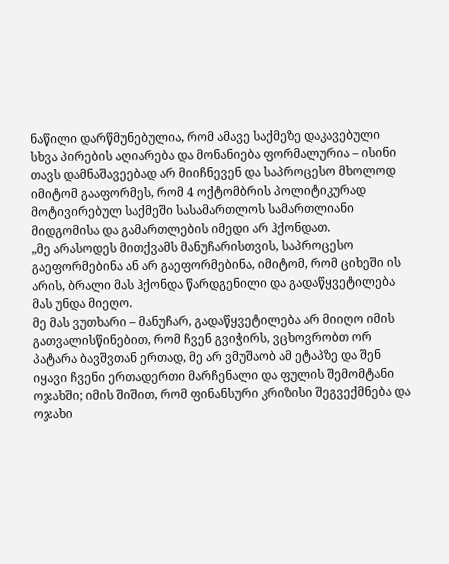ნაწილი დარწმუნებულია, რომ ამავე საქმეზე დაკავებული სხვა პირების აღიარება და მონანიება ფორმალურია – ისინი თავს დამნაშავეებად არ მიიჩნევენ და საპროცესო მხოლოდ იმიტომ გააფორმეს, რომ 4 ოქტომბრის პოლიტიკურად მოტივირებულ საქმეში სასამართლოს სამართლიანი მიდგომისა და გამართლების იმედი არ ჰქონდათ.
„მე არასოდეს მითქვამს მანუჩარისთვის, საპროცესო გაეფორმებინა ან არ გაეფორმებინა, იმიტომ, რომ ციხეში ის არის, ბრალი მას ჰქონდა წარდგენილი და გადაწყვეტილება მას უნდა მიეღო.
მე მას ვუთხარი – მანუჩარ, გადაწყვეტილება არ მიიღო იმის გათვალისწინებით, რომ ჩვენ გვიჭირს, ვცხოვრობთ ორ პატარა ბავშვთან ერთად, მე არ ვმუშაობ ამ ეტაპზე და შენ იყავი ჩვენი ერთადერთი მარჩენალი და ფულის შემომტანი ოჯახში; იმის შიშით, რომ ფინანსური კრიზისი შეგვექმნება და ოჯახი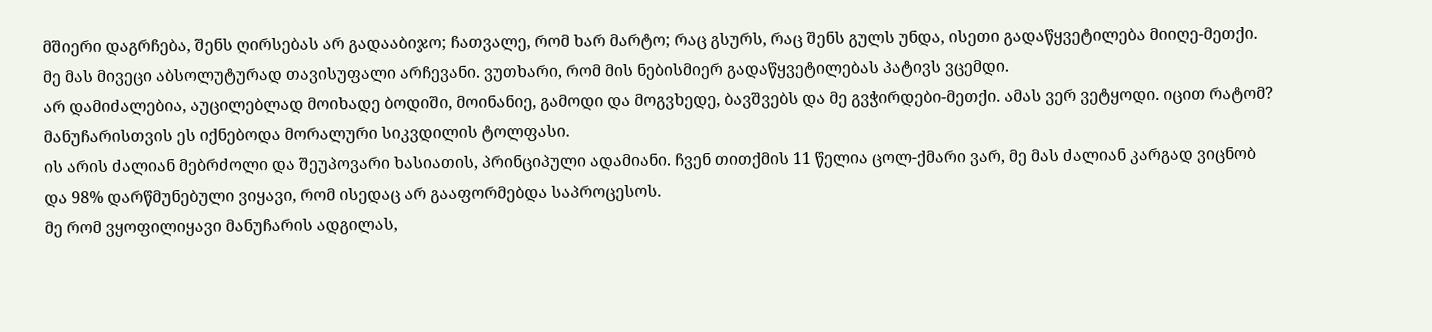მშიერი დაგრჩება, შენს ღირსებას არ გადააბიჯო; ჩათვალე, რომ ხარ მარტო; რაც გსურს, რაც შენს გულს უნდა, ისეთი გადაწყვეტილება მიიღე-მეთქი. მე მას მივეცი აბსოლუტურად თავისუფალი არჩევანი. ვუთხარი, რომ მის ნებისმიერ გადაწყვეტილებას პატივს ვცემდი.
არ დამიძალებია, აუცილებლად მოიხადე ბოდიში, მოინანიე, გამოდი და მოგვხედე, ბავშვებს და მე გვჭირდები-მეთქი. ამას ვერ ვეტყოდი. იცით რატომ? მანუჩარისთვის ეს იქნებოდა მორალური სიკვდილის ტოლფასი.
ის არის ძალიან მებრძოლი და შეუპოვარი ხასიათის, პრინციპული ადამიანი. ჩვენ თითქმის 11 წელია ცოლ-ქმარი ვარ, მე მას ძალიან კარგად ვიცნობ და 98% დარწმუნებული ვიყავი, რომ ისედაც არ გააფორმებდა საპროცესოს.
მე რომ ვყოფილიყავი მანუჩარის ადგილას,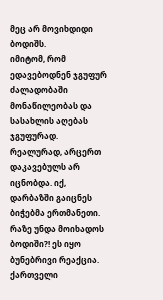მეც არ მოვიხდიდი ბოდიშს.
იმიტომ, რომ ედავებოდნენ ჯგუფურ ძალადობაში მონაწილეობას და სასახლის აღებას ჯგუფურად. რეალურად, არცერთ დაკავებულს არ იცნობდა. იქ, დარბაზში გაიცნეს ბიჭებმა ერთმანეთი. რაზე უნდა მოიხადოს ბოდიში?! ეს იყო ბუნებრივი რეაქცია. ქართველი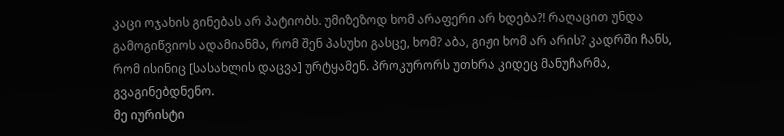კაცი ოჯახის გინებას არ პატიობს. უმიზეზოდ ხომ არაფერი არ ხდება?! რაღაცით უნდა გამოგიწვიოს ადამიანმა, რომ შენ პასუხი გასცე, ხომ? აბა, გიჟი ხომ არ არის? კადრში ჩანს, რომ ისინიც [სასახლის დაცვა] ურტყამენ. პროკურორს უთხრა კიდეც მანუჩარმა, გვაგინებდნენო.
მე იურისტი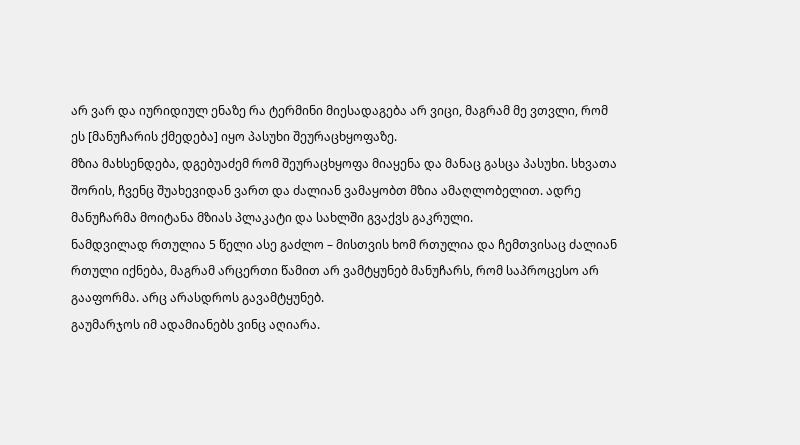არ ვარ და იურიდიულ ენაზე რა ტერმინი მიესადაგება არ ვიცი, მაგრამ მე ვთვლი, რომ ეს [მანუჩარის ქმედება] იყო პასუხი შეურაცხყოფაზე.
მზია მახსენდება, დგებუაძემ რომ შეურაცხყოფა მიაყენა და მანაც გასცა პასუხი. სხვათა შორის, ჩვენც შუახევიდან ვართ და ძალიან ვამაყობთ მზია ამაღლობელით. ადრე მანუჩარმა მოიტანა მზიას პლაკატი და სახლში გვაქვს გაკრული.
ნამდვილად რთულია 5 წელი ასე გაძლო – მისთვის ხომ რთულია და ჩემთვისაც ძალიან რთული იქნება, მაგრამ არცერთი წამით არ ვამტყუნებ მანუჩარს, რომ საპროცესო არ გააფორმა. არც არასდროს გავამტყუნებ.
გაუმარჯოს იმ ადამიანებს ვინც აღიარა.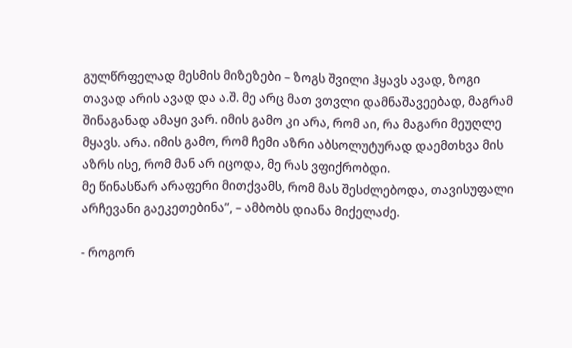გულწრფელად მესმის მიზეზები – ზოგს შვილი ჰყავს ავად, ზოგი თავად არის ავად და ა.შ. მე არც მათ ვთვლი დამნაშავეებად, მაგრამ შინაგანად ამაყი ვარ. იმის გამო კი არა, რომ აი, რა მაგარი მეუღლე მყავს. არა. იმის გამო, რომ ჩემი აზრი აბსოლუტურად დაემთხვა მის აზრს ისე, რომ მან არ იცოდა, მე რას ვფიქრობდი.
მე წინასწარ არაფერი მითქვამს, რომ მას შესძლებოდა, თავისუფალი არჩევანი გაეკეთებინა”, – ამბობს დიანა მიქელაძე.

- როგორ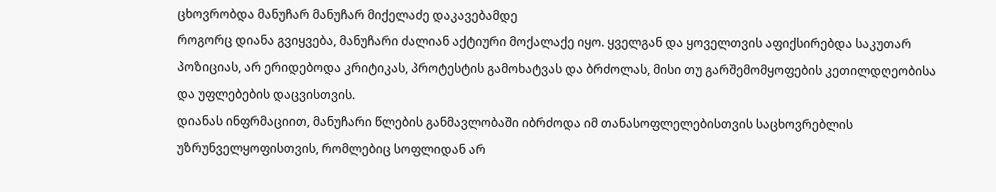ცხოვრობდა მანუჩარ მანუჩარ მიქელაძე დაკავებამდე
როგორც დიანა გვიყვება, მანუჩარი ძალიან აქტიური მოქალაქე იყო. ყველგან და ყოველთვის აფიქსირებდა საკუთარ პოზიციას, არ ერიდებოდა კრიტიკას, პროტესტის გამოხატვას და ბრძოლას, მისი თუ გარშემომყოფების კეთილდღეობისა და უფლებების დაცვისთვის.
დიანას ინფრმაციით, მანუჩარი წლების განმავლობაში იბრძოდა იმ თანასოფლელებისთვის საცხოვრებლის უზრუნველყოფისთვის, რომლებიც სოფლიდან არ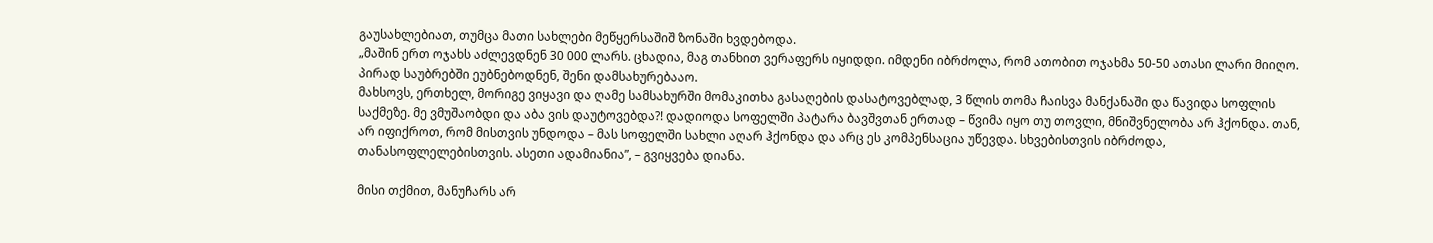გაუსახლებიათ, თუმცა მათი სახლები მეწყერსაშიშ ზონაში ხვდებოდა.
„მაშინ ერთ ოჯახს აძლევდნენ 30 000 ლარს. ცხადია, მაგ თანხით ვერაფერს იყიდდი. იმდენი იბრძოლა, რომ ათობით ოჯახმა 50-50 ათასი ლარი მიიღო. პირად საუბრებში ეუბნებოდნენ, შენი დამსახურებააო.
მახსოვს, ერთხელ, მორიგე ვიყავი და ღამე სამსახურში მომაკითხა გასაღების დასატოვებლად, 3 წლის თომა ჩაისვა მანქანაში და წავიდა სოფლის საქმეზე. მე ვმუშაობდი და აბა ვის დაუტოვებდა?! დადიოდა სოფელში პატარა ბავშვთან ერთად – წვიმა იყო თუ თოვლი, მნიშვნელობა არ ჰქონდა. თან, არ იფიქროთ, რომ მისთვის უნდოდა – მას სოფელში სახლი აღარ ჰქონდა და არც ეს კომპენსაცია უწევდა. სხვებისთვის იბრძოდა, თანასოფლელებისთვის. ასეთი ადამიანია”, – გვიყვება დიანა.

მისი თქმით, მანუჩარს არ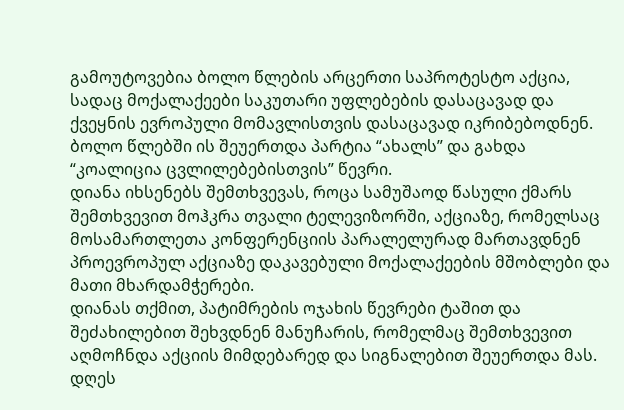გამოუტოვებია ბოლო წლების არცერთი საპროტესტო აქცია, სადაც მოქალაქეები საკუთარი უფლებების დასაცავად და ქვეყნის ევროპული მომავლისთვის დასაცავად იკრიბებოდნენ. ბოლო წლებში ის შეუერთდა პარტია “ახალს” და გახდა “კოალიცია ცვლილებებისთვის” წევრი.
დიანა იხსენებს შემთხვევას, როცა სამუშაოდ წასული ქმარს შემთხვევით მოჰკრა თვალი ტელევიზორში, აქციაზე, რომელსაც მოსამართლეთა კონფერენციის პარალელურად მართავდნენ პროევროპულ აქციაზე დაკავებული მოქალაქეების მშობლები და მათი მხარდამჭერები.
დიანას თქმით, პატიმრების ოჯახის წევრები ტაშით და შეძახილებით შეხვდნენ მანუჩარის, რომელმაც შემთხვევით აღმოჩნდა აქციის მიმდებარედ და სიგნალებით შეუერთდა მას. დღეს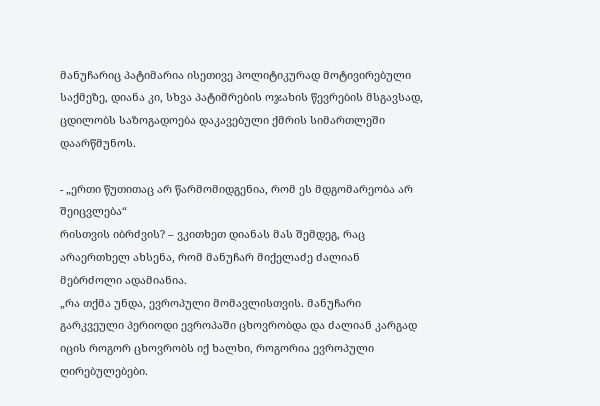მანუჩარიც პატიმარია ისეთივე პოლიტიკურად მოტივირებული საქმეზე, დიანა კი, სხვა პატიმრების ოჯახის წევრების მსგავსად, ცდილობს საზოგადოება დაკავებული ქმრის სიმართლეში დაარწმუნოს.

- „ერთი წუთითაც არ წარმომიდგენია, რომ ეს მდგომარეობა არ შეიცვლება“
რისთვის იბრძვის? – ვკითხეთ დიანას მას შემდეგ, რაც არაერთხელ ახსენა, რომ მანუჩარ მიქელაძე ძალიან მებრძოლი ადამიანია.
„რა თქმა უნდა, ევროპული მომავლისთვის. მანუჩარი გარკვეული პერიოდი ევროპაში ცხოვრობდა და ძალიან კარგად იცის როგორ ცხოვრობს იქ ხალხი, როგორია ევროპული ღირებულებები.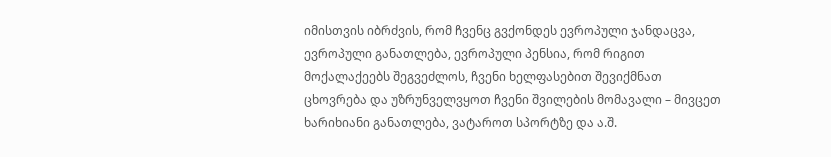იმისთვის იბრძვის, რომ ჩვენც გვქონდეს ევროპული ჯანდაცვა, ევროპული განათლება, ევროპული პენსია, რომ რიგით მოქალაქეებს შეგვეძლოს, ჩვენი ხელფასებით შევიქმნათ ცხოვრება და უზრუნველვყოთ ჩვენი შვილების მომავალი – მივცეთ ხარიხიანი განათლება, ვატაროთ სპორტზე და ა.შ.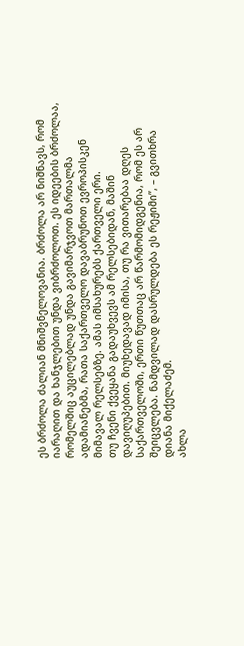ეს ბრძოლა ძალიან მნიშვნელოვანია. ბრძოლა არ ნიშნავს, რომ იარაღით და ხანჯლებით უნდა ვიბრძოლოთ. ეს იდეების ბრძოლაა, რომელშიც აუცილებლად უნდა გავიმარჯვოთ მართალმა ადამიანებმა, რათა საქართველო დავაბრუნოთ ევროპისკენ მიმავალ რელსებზე. ამას იმსახურებს ქართველი ერი.
თუ ჩვენი ქვეყანა გადაუხვევს ამ რელსებიდან, მაშინ დავიღუპებით. მიუხედავად იმისა, თუ რა ვითარებაა დღეს საქართველოში, ერთი წუთთაც არ წარმომიდგენია, რომ ეს არ შეიცვლება. ნამდვილად დასრულდება ეს რეჟიმი”, – გვითხრა დიანა მიქელაძემ.
ახლა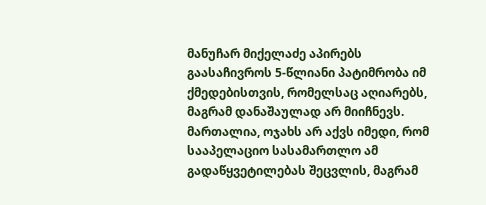მანუჩარ მიქელაძე აპირებს გაასაჩივროს 5-წლიანი პატიმრობა იმ ქმედებისთვის, რომელსაც აღიარებს, მაგრამ დანაშაულად არ მიიჩნევს. მართალია, ოჯახს არ აქვს იმედი, რომ სააპელაციო სასამართლო ამ გადაწყვეტილებას შეცვლის, მაგრამ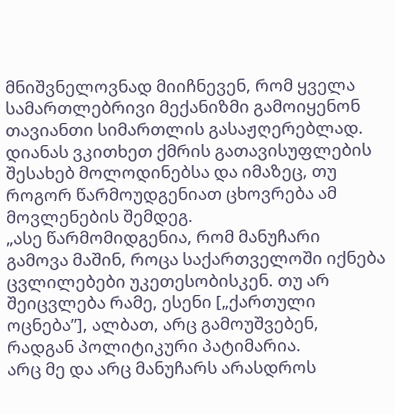მნიშვნელოვნად მიიჩნევენ, რომ ყველა სამართლებრივი მექანიზმი გამოიყენონ თავიანთი სიმართლის გასაჟღერებლად.
დიანას ვკითხეთ ქმრის გათავისუფლების შესახებ მოლოდინებსა და იმაზეც, თუ როგორ წარმოუდგენიათ ცხოვრება ამ მოვლენების შემდეგ.
„ასე წარმომიდგენია, რომ მანუჩარი გამოვა მაშინ, როცა საქართველოში იქნება ცვლილებები უკეთესობისკენ. თუ არ შეიცვლება რამე, ესენი [„ქართული ოცნება”], ალბათ, არც გამოუშვებენ, რადგან პოლიტიკური პატიმარია.
არც მე და არც მანუჩარს არასდროს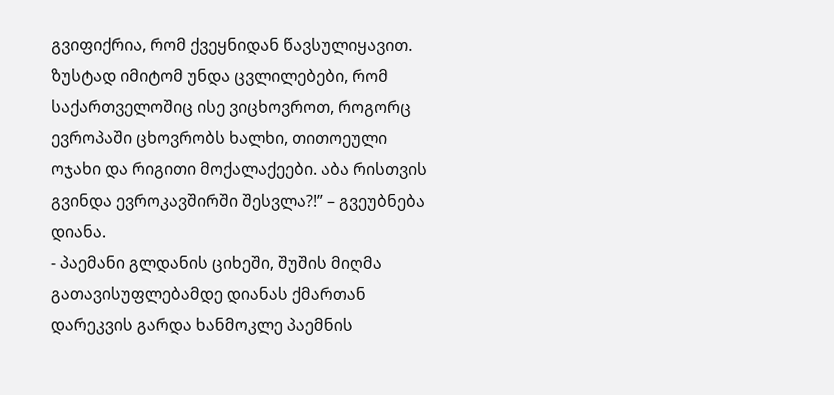გვიფიქრია, რომ ქვეყნიდან წავსულიყავით. ზუსტად იმიტომ უნდა ცვლილებები, რომ საქართველოშიც ისე ვიცხოვროთ, როგორც ევროპაში ცხოვრობს ხალხი, თითოეული ოჯახი და რიგითი მოქალაქეები. აბა რისთვის გვინდა ევროკავშირში შესვლა?!” – გვეუბნება დიანა.
- პაემანი გლდანის ციხეში, შუშის მიღმა
გათავისუფლებამდე დიანას ქმართან დარეკვის გარდა ხანმოკლე პაემნის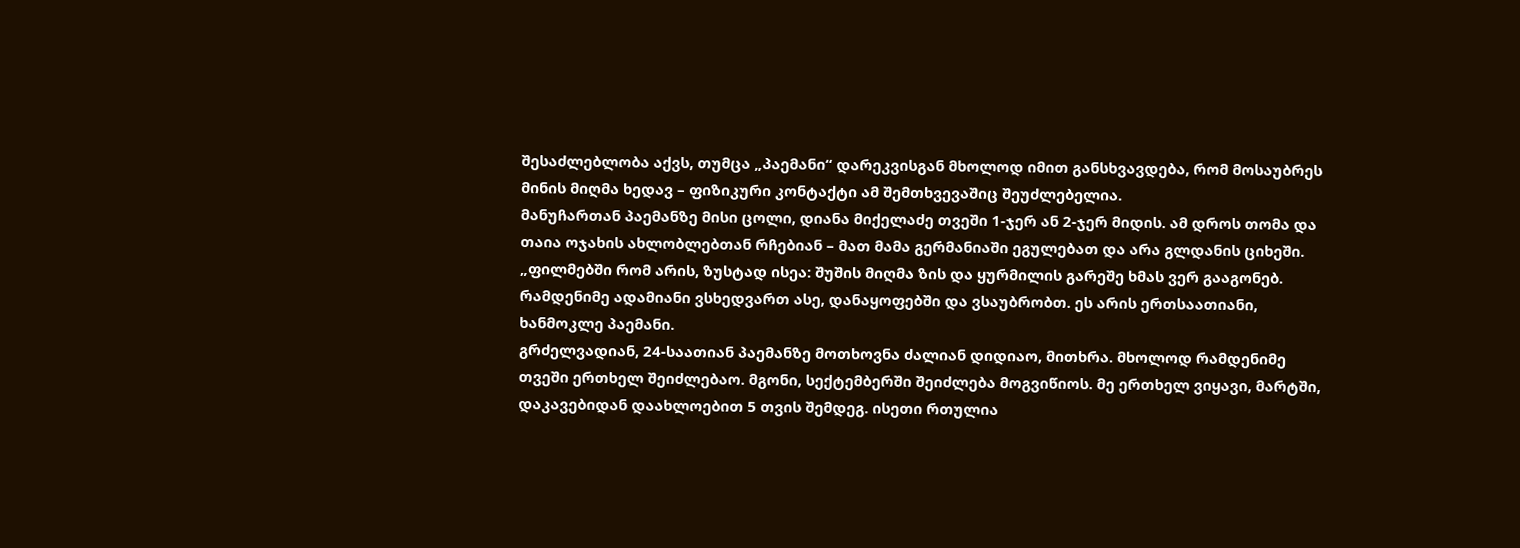შესაძლებლობა აქვს, თუმცა „პაემანი“ დარეკვისგან მხოლოდ იმით განსხვავდება, რომ მოსაუბრეს მინის მიღმა ხედავ – ფიზიკური კონტაქტი ამ შემთხვევაშიც შეუძლებელია.
მანუჩართან პაემანზე მისი ცოლი, დიანა მიქელაძე თვეში 1-ჯერ ან 2-ჯერ მიდის. ამ დროს თომა და თაია ოჯახის ახლობლებთან რჩებიან – მათ მამა გერმანიაში ეგულებათ და არა გლდანის ციხეში.
„ფილმებში რომ არის, ზუსტად ისეა: შუშის მიღმა ზის და ყურმილის გარეშე ხმას ვერ გააგონებ. რამდენიმე ადამიანი ვსხედვართ ასე, დანაყოფებში და ვსაუბრობთ. ეს არის ერთსაათიანი, ხანმოკლე პაემანი.
გრძელვადიან, 24-საათიან პაემანზე მოთხოვნა ძალიან დიდიაო, მითხრა. მხოლოდ რამდენიმე თვეში ერთხელ შეიძლებაო. მგონი, სექტემბერში შეიძლება მოგვიწიოს. მე ერთხელ ვიყავი, მარტში, დაკავებიდან დაახლოებით 5 თვის შემდეგ. ისეთი რთულია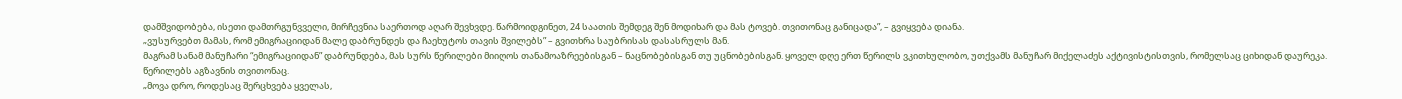დამშვიდობება, ისეთი დამთრგუნვველი, მირჩევნია საერთოდ აღარ შევხვდე. წარმოიდგინეთ, 24 საათის შემდეგ შენ მოდიხარ და მას ტოვებ. თვითონაც განიცადა”, – გვიყვება დიანა.
„ვუსურვებთ მამას, რომ ემიგრაციიდან მალე დაბრუნდეს და ჩაეხუტოს თავის შვილებს” – გვითხრა საუბრისას დასასრულს მან.
მაგრამ სანამ მანუჩარი “ემიგრაციიდან” დაბრუნდება, მას სურს წერილები მიიღოს თანამოაზრეებისგან – ნაცნობებისგან თუ უცნობებისგან. ყოველ დღე ერთ წერილს ვკითხულობო, უთქვამს მანუჩარ მიქელაძეს აქტივისტისთვის, რომელსაც ციხიდან დაურეკა.
წერილებს აგზავნის თვითონაც.
„მოვა დრო, როდესაც შერცხვება ყველას,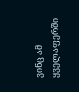ვინც ამ ყველაფერში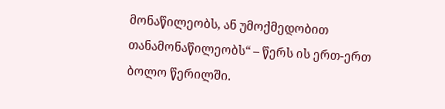მონაწილეობს, ან უმოქმედობით თანამონაწილეობს“ – წერს ის ერთ-ერთ ბოლო წერილში.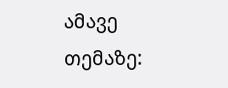ამავე თემაზე: